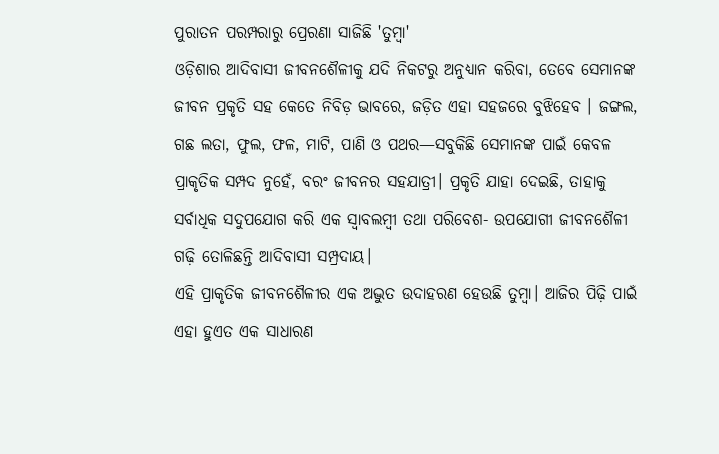ପୁରାତନ ପରମ୍ପରାରୁ ପ୍ରେରଣା ସାଜିଛି 'ତୁମ୍ବା'
ଓଡ଼ିଶାର ଆଦିବାସୀ ଜୀବନଶୈଳୀକୁ ଯଦି ନିକଟରୁ ଅନୁଧ୍ୟାନ କରିବା, ତେବେ ସେମାନଙ୍କ ଜୀବନ ପ୍ରକୃତି ସହ କେତେ ନିବିଡ଼ ଭାବରେ, ଜଡ଼ିତ ଏହା ସହଜରେ ବୁଝିହେବ । ଜଙ୍ଗଲ, ଗଛ ଲତା, ଫୁଲ, ଫଳ, ମାଟି, ପାଣି ଓ ପଥର—ସବୁକିଛି ସେମାନଙ୍କ ପାଇଁ କେବଳ ପ୍ରାକୃତିକ ସମ୍ପଦ ନୁହେଁ, ବରଂ ଜୀବନର ସହଯାତ୍ରୀ। ପ୍ରକୃତି ଯାହା ଦେଇଛି, ତାହାକୁ ସର୍ବାଧିକ ସଦୁପଯୋଗ କରି ଏକ ସ୍ୱାବଲମ୍ବୀ ତଥା ପରିବେଶ- ଉପଯୋଗୀ ଜୀବନଶୈଳୀ ଗଢ଼ି ତୋଳିଛନ୍ତି ଆଦିବାସୀ ସମ୍ପ୍ରଦାୟ।
ଏହି ପ୍ରାକୃତିକ ଜୀବନଶୈଳୀର ଏକ ଅଦ୍ଭୁତ ଉଦାହରଣ ହେଉଛି ତୁମ୍ବା। ଆଜିର ପିଢ଼ି ପାଇଁ ଏହା ହୁଏତ ଏକ ସାଧାରଣ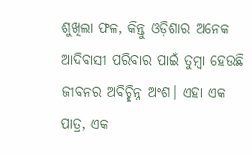ଶୁଖିଲା ଫଳ, କିନ୍ତୁ ଓଡ଼ିଶାର ଅନେକ ଆଦିବାସୀ ପରିବାର ପାଇଁ ତୁମ୍ବା ହେଉଛି ଜୀବନର ଅବିଚ୍ଛିନ୍ନ ଅଂଶ। ଏହା ଏକ ପାତ୍ର, ଏକ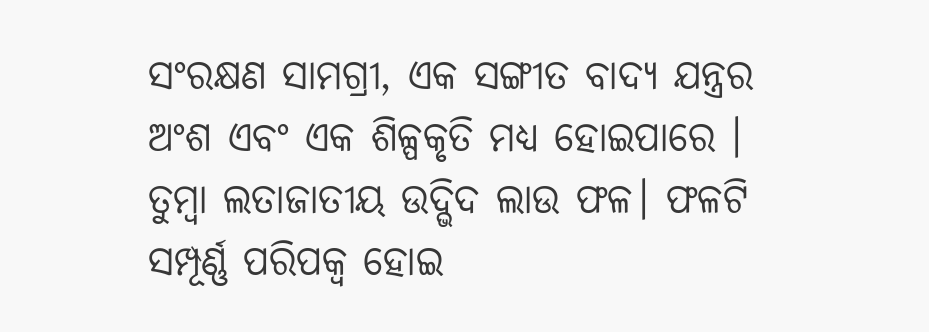ସଂରକ୍ଷଣ ସାମଗ୍ରୀ, ଏକ ସଙ୍ଗୀତ ବାଦ୍ୟ ଯନ୍ତ୍ରର ଅଂଶ ଏବଂ ଏକ ଶିଳ୍ପକୃତି ମଧ୍ୟ ହୋଇପାରେ ।
ତୁମ୍ବା ଲତାଜାତୀୟ ଉଦ୍ଭିଦ ଲାଉ ଫଳ। ଫଳଟି ସମ୍ପୂର୍ଣ୍ଣ ପରିପକ୍ୱ ହୋଇ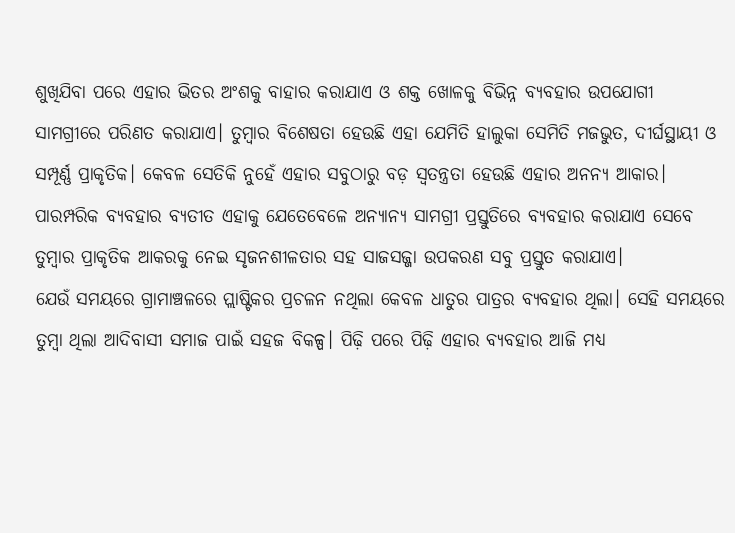ଶୁଖିଯିବା ପରେ ଏହାର ଭିତର ଅଂଶକୁ ବାହାର କରାଯାଏ ଓ ଶକ୍ତ ଖୋଳକୁ ବିଭିନ୍ନ ବ୍ୟବହାର ଉପଯୋଗୀ ସାମଗ୍ରୀରେ ପରିଣତ କରାଯାଏ। ତୁମ୍ବାର ବିଶେଷତା ହେଉଛି ଏହା ଯେମିତି ହାଲୁକା ସେମିତି ମଜଭୁତ, ଦୀର୍ଘସ୍ଥାୟୀ ଓ ସମ୍ପୂର୍ଣ୍ଣ ପ୍ରାକୃତିକ। କେବଳ ସେତିକି ନୁହେଁ ଏହାର ସବୁଠାରୁ ବଡ଼ ସ୍ୱତନ୍ତ୍ରତା ହେଉଛି ଏହାର ଅନନ୍ୟ ଆକାର। ପାରମ୍ପରିକ ବ୍ୟବହାର ବ୍ୟତୀତ ଏହାକୁ ଯେତେବେଳେ ଅନ୍ୟାନ୍ୟ ସାମଗ୍ରୀ ପ୍ରସ୍ତୁତିରେ ବ୍ୟବହାର କରାଯାଏ ସେବେ ତୁମ୍ବାର ପ୍ରାକୃତିକ ଆକରକୁ ନେଇ ସୃଜନଶୀଳତାର ସହ ସାଜସଜ୍ଜା ଉପକରଣ ସବୁ ପ୍ରସ୍ତୁତ କରାଯାଏ।
ଯେଉଁ ସମୟରେ ଗ୍ରାମାଞ୍ଚଳରେ ପ୍ଲାଷ୍ଟିକର ପ୍ରଚଳନ ନଥିଲା କେବଳ ଧାତୁର ପାତ୍ରର ବ୍ୟବହାର ଥିଲା। ସେହି ସମୟରେ ତୁମ୍ବା ଥିଲା ଆଦିବାସୀ ସମାଜ ପାଇଁ ସହଜ ବିକଳ୍ପ। ପିଢ଼ି ପରେ ପିଢ଼ି ଏହାର ବ୍ୟବହାର ଆଜି ମଧ୍ୟ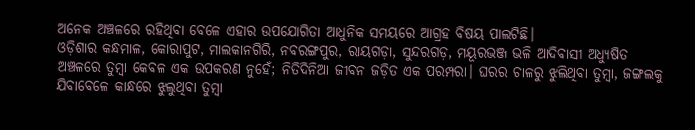ଅନେକ ଅଞ୍ଚଳରେ ରହିଥିବା ବେଳେ ଏହାର ଉପଯୋଗିତା ଆଧୁନିକ ସମୟରେ ଆଗ୍ରହ ବିଷୟ ପାଲଟିଛି।
ଓଡ଼ିଶାର କନ୍ଧମାଳ, କୋରାପୁଟ, ମାଲକାନଗିରି, ନବରଙ୍ଗପୁର, ରାୟଗଡ଼ା, ସୁନ୍ଦରଗଡ଼, ମୟୂରଭଞ୍ଜ ଭଳି ଆଦିବାସୀ ଅଧ୍ୟୁଷିତ ଅଞ୍ଚଳରେ ତୁମ୍ବା କେବଳ ଏକ ଉପକରଣ ନୁହେଁ; ନିତିଦିନିଆ ଜୀବନ ଜଡ଼ିତ ଏକ ପରମ୍ପରା। ଘରର ଚାଳରୁ ଝୁଲିଥିବା ତୁମ୍ବା, ଜଙ୍ଗଲକୁ ଯିବାବେଳେ କାନ୍ଧରେ ଝୁଲୁଥିବା ତୁମ୍ବା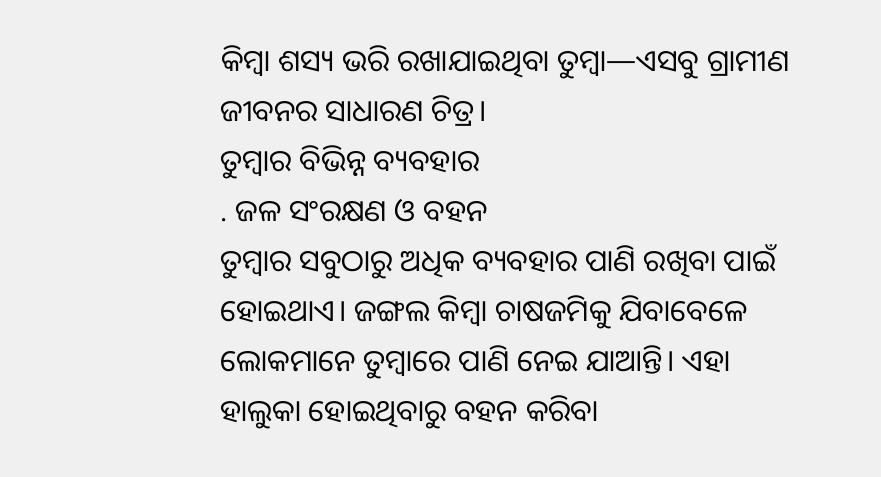କିମ୍ବା ଶସ୍ୟ ଭରି ରଖାଯାଇଥିବା ତୁମ୍ବା—ଏସବୁ ଗ୍ରାମୀଣ ଜୀବନର ସାଧାରଣ ଚିତ୍ର।
ତୁମ୍ବାର ବିଭିନ୍ନ ବ୍ୟବହାର
. ଜଳ ସଂରକ୍ଷଣ ଓ ବହନ
ତୁମ୍ବାର ସବୁଠାରୁ ଅଧିକ ବ୍ୟବହାର ପାଣି ରଖିବା ପାଇଁ ହୋଇଥାଏ। ଜଙ୍ଗଲ କିମ୍ବା ଚାଷଜମିକୁ ଯିବାବେଳେ ଲୋକମାନେ ତୁମ୍ବାରେ ପାଣି ନେଇ ଯାଆନ୍ତି। ଏହା ହାଲୁକା ହୋଇଥିବାରୁ ବହନ କରିବା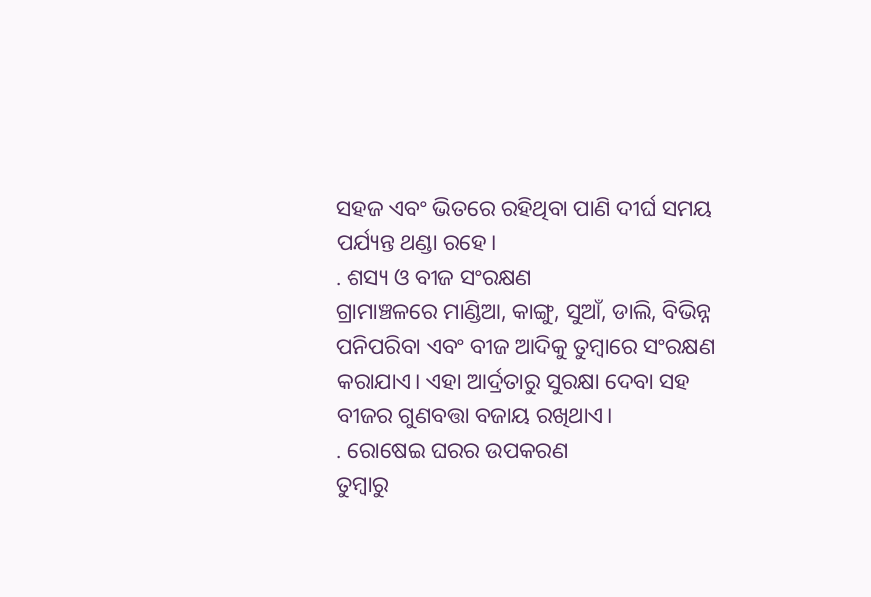ସହଜ ଏବଂ ଭିତରେ ରହିଥିବା ପାଣି ଦୀର୍ଘ ସମୟ ପର୍ଯ୍ୟନ୍ତ ଥଣ୍ଡା ରହେ।
. ଶସ୍ୟ ଓ ବୀଜ ସଂରକ୍ଷଣ
ଗ୍ରାମାଞ୍ଚଳରେ ମାଣ୍ଡିଆ, କାଙ୍ଗୁ, ସୁଆଁ, ଡାଲି, ବିଭିନ୍ନ ପନିପରିବା ଏବଂ ବୀଜ ଆଦିକୁ ତୁମ୍ବାରେ ସଂରକ୍ଷଣ କରାଯାଏ। ଏହା ଆର୍ଦ୍ରତାରୁ ସୁରକ୍ଷା ଦେବା ସହ ବୀଜର ଗୁଣବତ୍ତା ବଜାୟ ରଖିଥାଏ।
. ରୋଷେଇ ଘରର ଉପକରଣ
ତୁମ୍ବାରୁ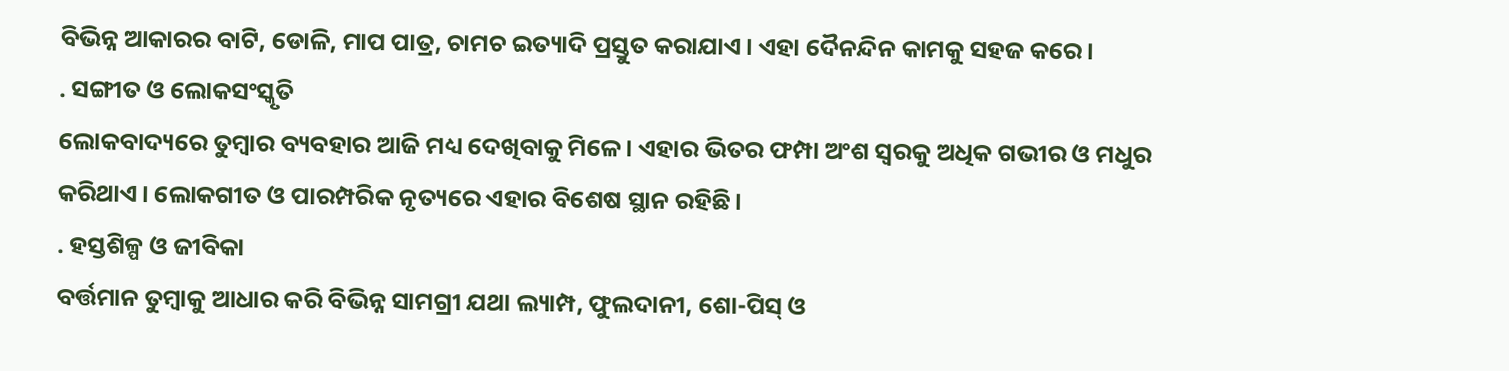ବିଭିନ୍ନ ଆକାରର ବାଟି, ଡୋଳି, ମାପ ପାତ୍ର, ଚାମଚ ଇତ୍ୟାଦି ପ୍ରସ୍ତୁତ କରାଯାଏ। ଏହା ଦୈନନ୍ଦିନ କାମକୁ ସହଜ କରେ।
. ସଙ୍ଗୀତ ଓ ଲୋକସଂସ୍କୃତି
ଲୋକବାଦ୍ୟରେ ତୁମ୍ବାର ବ୍ୟବହାର ଆଜି ମଧ୍ୟ ଦେଖିବାକୁ ମିଳେ। ଏହାର ଭିତର ଫମ୍ପା ଅଂଶ ସ୍ୱରକୁ ଅଧିକ ଗଭୀର ଓ ମଧୁର କରିଥାଏ। ଲୋକଗୀତ ଓ ପାରମ୍ପରିକ ନୃତ୍ୟରେ ଏହାର ବିଶେଷ ସ୍ଥାନ ରହିଛି।
. ହସ୍ତଶିଳ୍ପ ଓ ଜୀବିକା
ବର୍ତ୍ତମାନ ତୁମ୍ବାକୁ ଆଧାର କରି ବିଭିନ୍ନ ସାମଗ୍ରୀ ଯଥା ଲ୍ୟାମ୍ପ, ଫୁଲଦାନୀ, ଶୋ-ପିସ୍ ଓ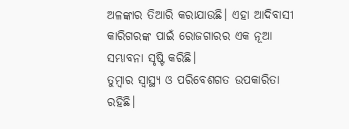ଅଳଙ୍କାର ତିଆରି କରାଯାଉଛି। ଏହା ଆଦିବାସୀ କାରିଗରଙ୍କ ପାଇଁ ରୋଜଗାରର ଏକ ନୂଆ ସମ୍ଭାବନା ସୃଷ୍ଟି କରିଛି।
ତୁମ୍ବାର ସ୍ୱାସ୍ଥ୍ୟ ଓ ପରିବେଶଗତ ଉପକାରିତା ରହିଛି।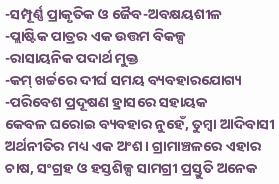-ସମ୍ପୂର୍ଣ୍ଣ ପ୍ରାକୃତିକ ଓ ଜୈବ-ଅବକ୍ଷୟଶୀଳ
-ପ୍ଲାଷ୍ଟିକ ପାତ୍ରର ଏକ ଉତ୍ତମ ବିକଳ୍ପ
-ରାସାୟନିକ ପଦାର୍ଥ ମୁକ୍ତ
-କମ୍ ଖର୍ଚ୍ଚରେ ଦୀର୍ଘ ସମୟ ବ୍ୟବହାରଯୋଗ୍ୟ
-ପରିବେଶ ପ୍ରଦୂଷଣ ହ୍ରାସରେ ସହାୟକ
କେବଳ ଘରୋଇ ବ୍ୟବହାର ନୁହେଁ, ତୁମ୍ବା ଆଦିବାସୀ ଅର୍ଥନୀତିର ମଧ୍ୟ ଏକ ଅଂଶ। ଗ୍ରାମାଞ୍ଚଳରେ ଏହାର ଚାଷ, ସଂଗ୍ରହ ଓ ହସ୍ତଶିଳ୍ପ ସାମଗ୍ରୀ ପ୍ରସ୍ତୁତି ଅନେକ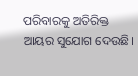ପରିବାରକୁ ଅତିରିକ୍ତ ଆୟର ସୁଯୋଗ ଦେଉଛି।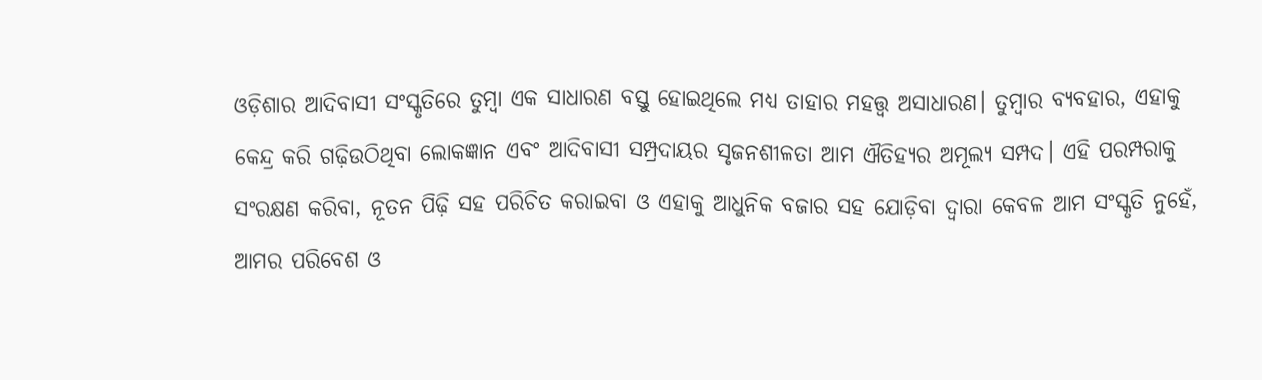ଓଡ଼ିଶାର ଆଦିବାସୀ ସଂସ୍କୃତିରେ ତୁମ୍ବା ଏକ ସାଧାରଣ ବସ୍ତୁ ହୋଇଥିଲେ ମଧ୍ୟ ତାହାର ମହତ୍ତ୍ୱ ଅସାଧାରଣ। ତୁମ୍ବାର ବ୍ୟବହାର, ଏହାକୁ କେନ୍ଦ୍ର କରି ଗଢ଼ିଉଠିଥିବା ଲୋକଜ୍ଞାନ ଏବଂ ଆଦିବାସୀ ସମ୍ପ୍ରଦାୟର ସୃଜନଶୀଳତା ଆମ ଐତିହ୍ୟର ଅମୂଲ୍ୟ ସମ୍ପଦ। ଏହି ପରମ୍ପରାକୁ ସଂରକ୍ଷଣ କରିବା, ନୂତନ ପିଢ଼ି ସହ ପରିଚିତ କରାଇବା ଓ ଏହାକୁ ଆଧୁନିକ ବଜାର ସହ ଯୋଡ଼ିବା ଦ୍ୱାରା କେବଳ ଆମ ସଂସ୍କୃତି ନୁହେଁ, ଆମର ପରିବେଶ ଓ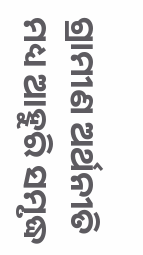ଗ୍ରାମୀଣ ଅର୍ଥନୀତି ମଧ୍ୟ ଆହୁରି ସମୃଦ୍ଧ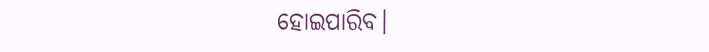ହୋଇପାରିବ।